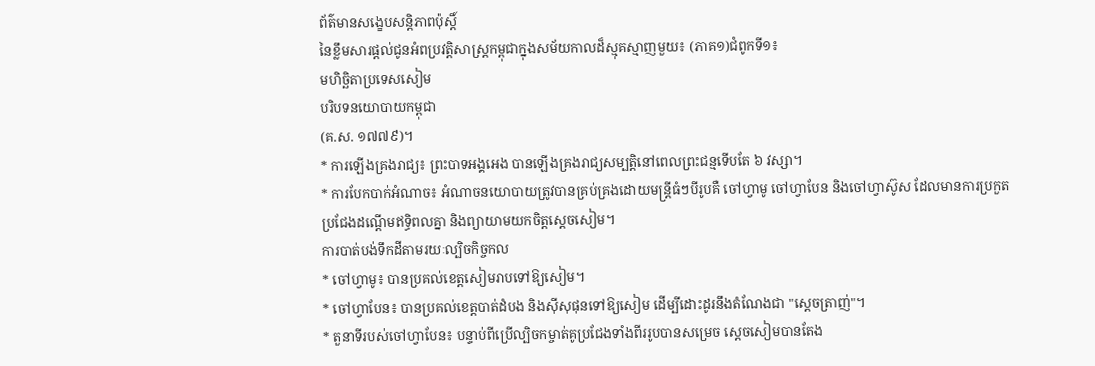ព័ត៌មានសង្ខេបសន្តិភាពប៉ុស្តិ៍
នៃខ្លឹមសារផ្តល់ជូនអំពប្រវត្តិសាស្ត្រកម្ពុជាក្នុងសម័យកាលដ៏ស្មុគស្មាញមួយ៖ (ភាគ១)ជំពូកទី១៖
មហិច្ឆិតាប្រទេសសៀម
បរិបទនយោបាយកម្ពុជា
(គ.ស. ១៧៧៩)។
* ការឡើងគ្រងរាជ្យ៖ ព្រះបាទអង្គអេង បានឡើងគ្រងរាជ្យសម្បត្តិនៅពេលព្រះជន្មទើបតែ ៦ វស្សា។
* ការបែកបាក់អំណាច៖ អំណាចនយោបាយត្រូវបានគ្រប់គ្រងដោយមន្ត្រីធំៗបីរូបគឺ ចៅហ្វាមូ ចៅហ្វាបែន និងចៅហ្វាស៊ូស ដែលមានការប្រកួតប្រជែងដណ្តើមឥទ្ធិពលគ្នា និងព្យាយាមយកចិត្តស្តេចសៀម។
ការបាត់បង់ទឹកដីតាមរយៈល្បិចកិច្ចកល
* ចៅហ្វាមូ៖ បានប្រគល់ខេត្តសៀមរាបទៅឱ្យសៀម។
* ចៅហ្វាបែន៖ បានប្រគល់ខេត្តបាត់ដំបង និងស៊ីសុផុនទៅឱ្យសៀម ដើម្បីដោះដូរនឹងតំណែងជា "ស្ដេចត្រាញ់"។
* តួនាទីរបស់ចៅហ្វាបែន៖ បន្ទាប់ពីប្រើល្បិចកម្ចាត់គូប្រជែងទាំងពីររូបបានសម្រេច ស្តេចសៀមបានតែង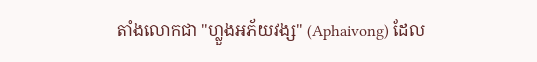តាំងលោកជា "ហ្លួងអភ័យវង្ស" (Aphaivong) ដែល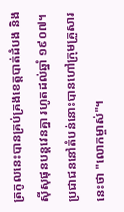ត្រកូលនេះបានគ្រប់គ្រងខេត្តបាត់ដំបង និងស៊ីសុផុនបន្តវេនគ្នា រហូតដល់ឆ្នាំ ១៩០៧។ ប្រជាជននៅតំបន់នោះបានហៅក្រុមគ្រួសារនេះថា "លោកម្ចាស់"។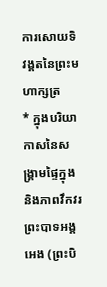ការសោយទិវង្គតនៃព្រះមហាក្សត្រ
* ក្នុងបរិយាកាសនៃសង្គ្រាមផ្ទៃក្នុង និងភាពវឹកវរ ព្រះបាទអង្គអេង (ព្រះបិ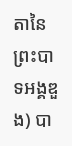តានៃព្រះបាទអង្គឌួង) បា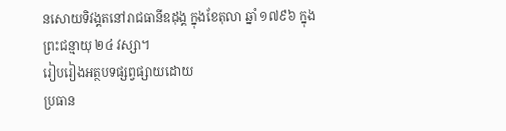នសោយទិវង្គតនៅរាជធានីឧដុង្គ ក្នុងខែតុលា ឆ្នាំ ១៧៩៦ ក្នុងព្រះជន្មាយុ ២៤ វស្សា។
រៀបរៀងអត្ថបទផ្សព្វផ្សាយដោយ
ប្រធាន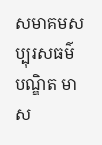សមាគមសប្បុរសធម៌
បណ្ឌិត មាស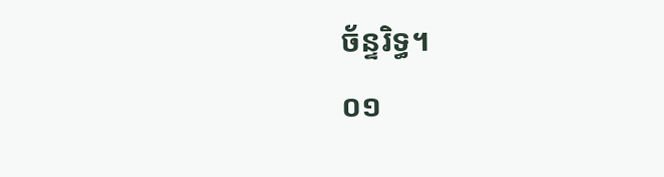ច័ន្ទរិទ្ធ។
០១